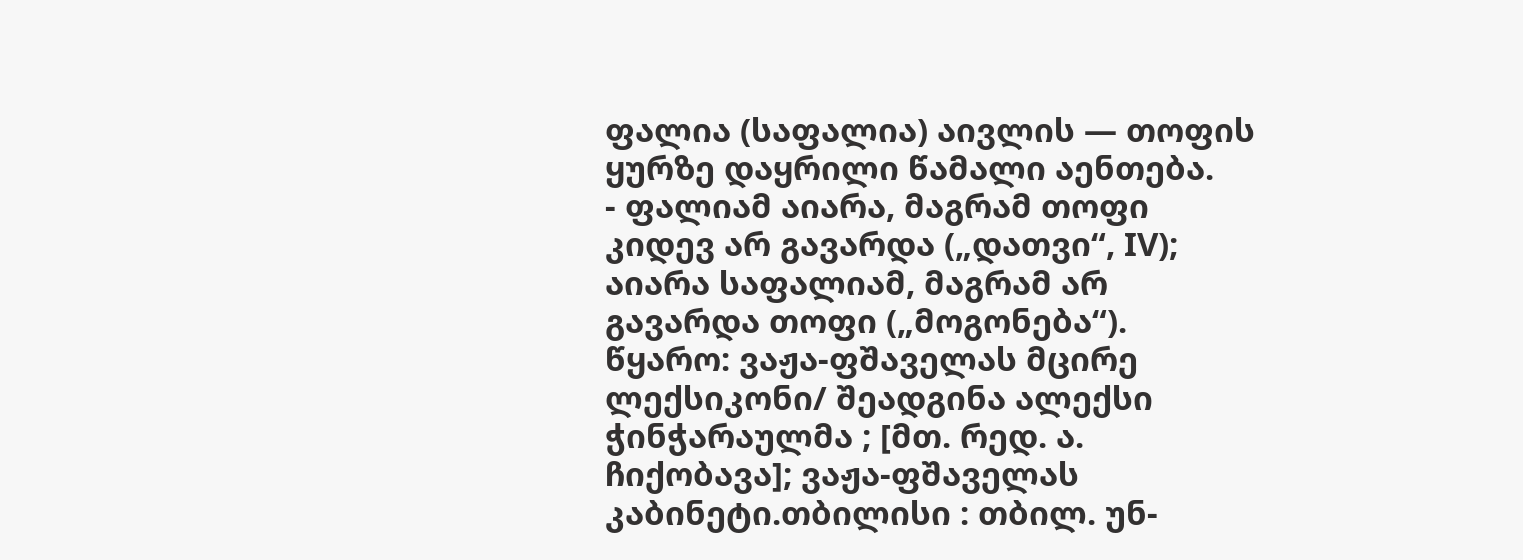ფალია (საფალია) აივლის — თოფის ყურზე დაყრილი წამალი აენთება.
- ფალიამ აიარა, მაგრამ თოფი კიდევ არ გავარდა („დათვი“, IV); აიარა საფალიამ, მაგრამ არ გავარდა თოფი („მოგონება“).
წყარო: ვაჟა-ფშაველას მცირე ლექსიკონი/ შეადგინა ალექსი ჭინჭარაულმა ; [მთ. რედ. ა. ჩიქობავა]; ვაჟა-ფშაველას კაბინეტი.თბილისი : თბილ. უნ-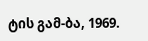ტის გამ-ბა, 1969.